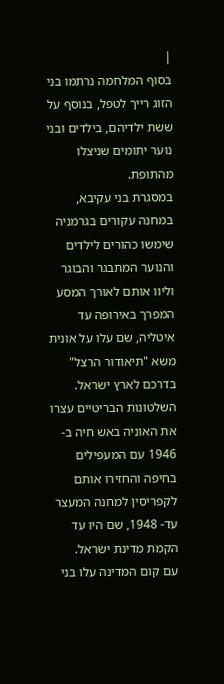|
בסוף המלחמה נרתמו בני הזוג רייך לטפל, בנוסף על ששת ילדיהם, בילדים ובני נוער יתומים שניצלו מהתופת.
במסגרת בני עקיבא, במחנה עקורים בגרמניה שימשו כהורים לילדים והנוער המתבגר והבוגר וליוו אותם לאורך המסע המפרך באירופה עד איטליה, שם עלו על אונית משא "תיאודור הרצל" בדרכם לארץ ישראל.
השלטונות הבריטיים עצרו את האוניה באש חיה ב- 1946 עם המעפילים בחיפה והחזירו אותם לקפריסין למחנה המעצר עד- 1948, שם היו עד הקמת מדינת ישראל.
עם קום המדינה עלו בני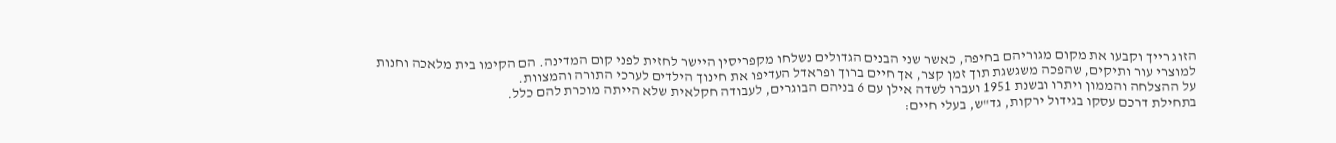הזוג רייך וקבעו את מקום מגוריהם בחיפה, כאשר שני הבנים הגדולים נשלחו מקפריסין היישר לחזית לפני קום המדינה. הם הקימו בית מלאכה וחנות למוצרי עור ותיקים, שהפכה משגשגת תוך זמן קצר, אך חיים ברוך ופראדל העדיפו את חינוך הילדים לערכי התורה והמצוות.
על ההצלחה והממון ויתרו ובשנת 1951 ועברו לשדה אילן עם 6 בניהם הבוגרים, לעבודה חקלאית שלא הייתה מוכרת להם כלל.
בתחילת דרכם עסקו בגידול ירקות, גד"ש, בעלי חיים: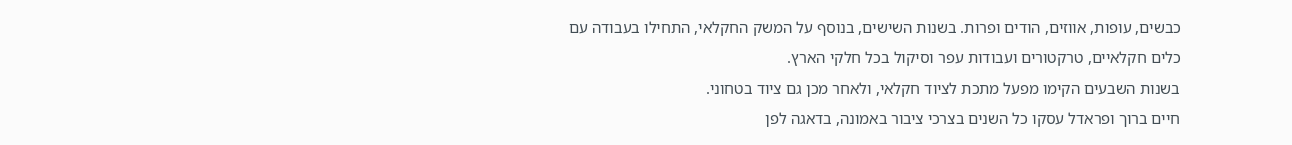כבשים, עופות, אווזים, הודים ופרות. בשנות השישים, בנוסף על המשק החקלאי, התחילו בעבודה עם כלים חקלאיים, טרקטורים ועבודות עפר וסיקול בכל חלקי הארץ.
בשנות השבעים הקימו מפעל מתכת לציוד חקלאי, ולאחר מכן גם ציוד בטחוני.
חיים ברוך ופראדל עסקו כל השנים בצרכי ציבור באמונה, בדאגה לפן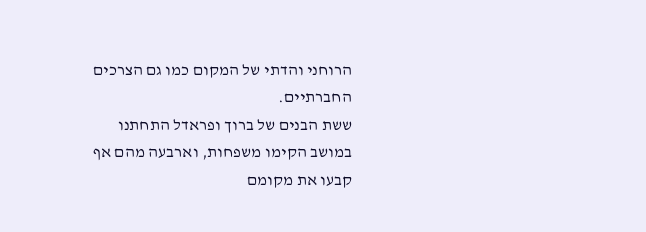הרוחני והדתי של המקום כמו גם הצרכים החברתיים.
ששת הבנים של ברוך ופראדל התחתנו במושב הקימו משפחות, וארבעה מהם אף קבעו את מקומם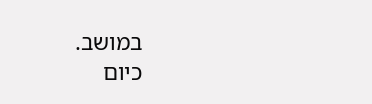במושב.
כיום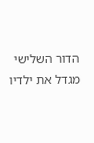הדור השלישי מגדל את ילדיו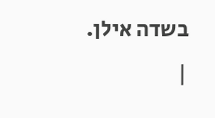בשדה אילן.
|